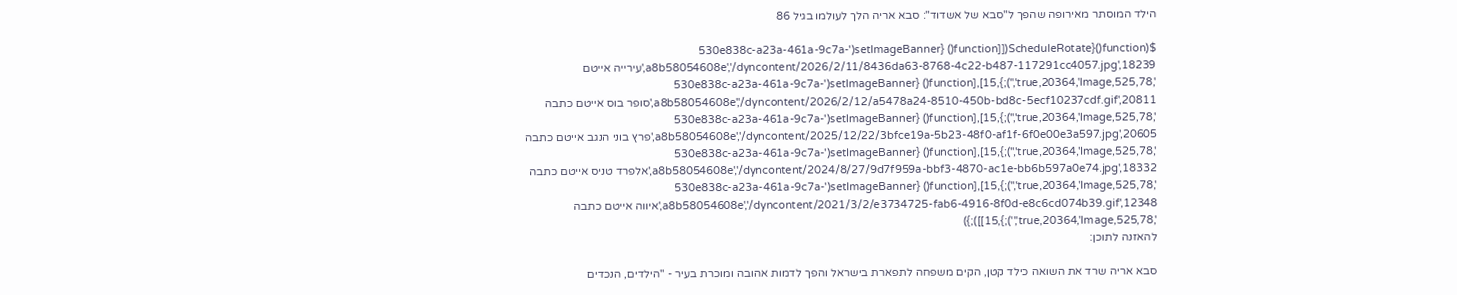הילד המוסתר מאירופה שהפך ל"סבא של אשדוד": סבא אריה הלך לעולמו בגיל 86

$(function(){ScheduleRotate([[function() {setImageBanner('530e838c-a23a-461a-9c7a-a8b58054608e','/dyncontent/2026/2/11/8436da63-8768-4c22-b487-117291cc4057.jpg',18239,'עירייה אייטם ',525,78,true,20364,'Image','');},15],[function() {setImageBanner('530e838c-a23a-461a-9c7a-a8b58054608e','/dyncontent/2026/2/12/a5478a24-8510-450b-bd8c-5ecf10237cdf.gif',20811,'סופר בוס אייטם כתבה ',525,78,true,20364,'Image','');},15],[function() {setImageBanner('530e838c-a23a-461a-9c7a-a8b58054608e','/dyncontent/2025/12/22/3bfce19a-5b23-48f0-af1f-6f0e00e3a597.jpg',20605,'פרץ בוני הנגב אייטם כתבה ',525,78,true,20364,'Image','');},15],[function() {setImageBanner('530e838c-a23a-461a-9c7a-a8b58054608e','/dyncontent/2024/8/27/9d7f959a-bbf3-4870-ac1e-bb6b597a0e74.jpg',18332,'אלפרד טניס אייטם כתבה ',525,78,true,20364,'Image','');},15],[function() {setImageBanner('530e838c-a23a-461a-9c7a-a8b58054608e','/dyncontent/2021/3/2/e3734725-fab6-4916-8f0d-e8c6cd074b39.gif',12348,'איווה אייטם כתבה ',525,78,true,20364,'Image','');},15]]);})
להאזנה לתוכן:

סבא אריה שרד את השואה כילד קטן, הקים משפחה לתפארת בישראל והפך לדמות אהובה ומוכרת בעיר - "הילדים, הנכדים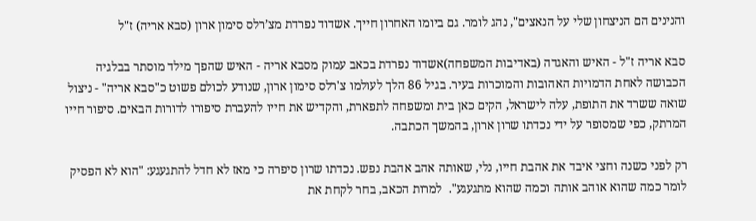והנינים הם הניצחון שלי על הנאצים", נהג לומר. גם ביומו האחרון חייך. אשדוד נפרדת מצ’רלס סימון ארון (סבא אריה) ז"ל

סבא אריה ז"ל - האיש והאגדה (באדיבות המשפחה)אשדוד נפרדת בכאב עמוק מסבא אריה - האיש שהפך מילד מוסתר בבלגיה הכבושה לאחת הדמויות האהובות והמוכרות בעיר. בגיל 86 הלך לעולמו צ'רלס סימון ארון, שנודע לכולם פשוט כ"סבא אריה" - ניצול שואה ששרד את התופת, עלה לישראל, הקים כאן בית ומשפחה לתפארת, והקדיש את חייו להעברת סיפורו לדורות הבאים. סיפור חייו המרתק, כפי שמסופר על ידי נכדתו שרון ארון, בהמשך הכתבה.

רק לפני כשנה וחצי איבד את אהבת חייו, נלי, שאותה אהב אהבת נפש. נכדתו שרון סיפרה כי מאז לא חדל להתגעגע: "הוא לא הפסיק לומר כמה שהוא אוהב אותה וכמה שהוא מתגעגע".  למרות הכאב, בחר לקחת את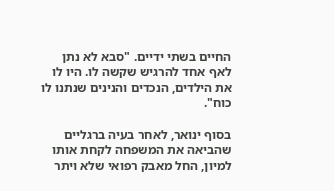החיים בשתי ידיים. "סבא לא נתן לאף אחד להרגיש שקשה לו. היו לו את הילדים, הנכדים והנינים שנתנו לו כוח".

בסוף ינואר, לאחר בעיה ברגליים שהביאה את המשפחה לקחת אותו למיון, החל מאבק רפואי שלא ויתר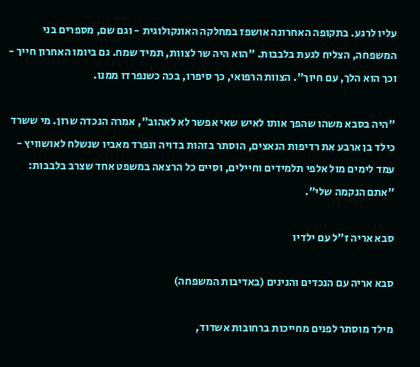עליו לרגע. בתקופה האחרונה אושפז במחלקה האונקולוגית - וגם שם, מספרים בני המשפחה, הצליח לגעת בלבבות. "הוא היה שר לצוות, תמיד שמח. גם ביומו האחרון חייך - וכך הוא הלך, עם חיוך". הצוות הרפואי, כך סיפרו, בכה כשנפרדו ממנו.

"היה בסבא משהו שהפך אותו לאיש שאי אפשר לא לאהוב", אמרה הנכדה שרון. מי ששרד כילד בן ארבע את רדיפות הנאצים, הוסתר בזהות בדויה ונפרד מאביו שנשלח לאושוויץ - עמד לימים מול אלפי תלמידים וחיילים, וסיים כל הרצאה במשפט אחד שצרב בלבבות: "אתם הנקמה שלי".

סבא אריה ז"ל עם ילדיו

סבא אריה עם הנכדים והנינים (באדיבות המשפחה)

מילד מוסתר לפנים מחייכות ברחובות אשדוד,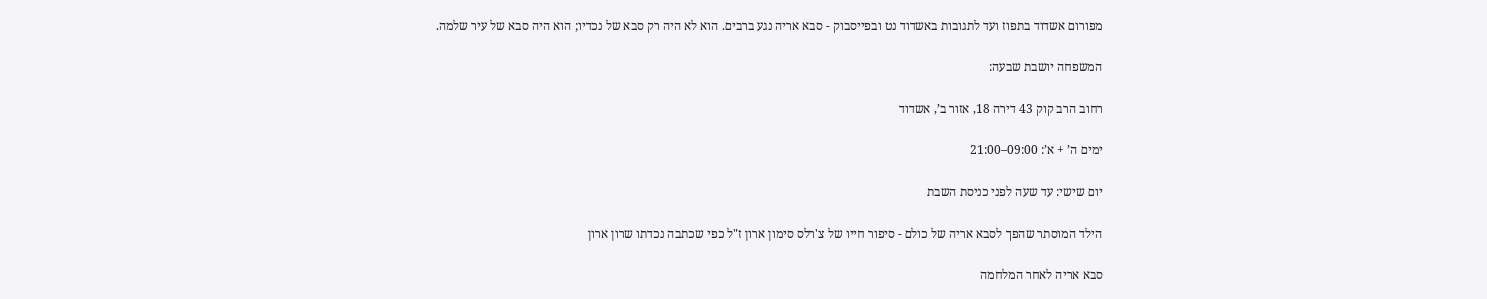מפורום אשדוד בתפוז ועד לתגובות באשדוד נט ובפייסבוק - סבא אריה נגע ברבים. הוא לא היה רק סבא של נכדיו; הוא היה סבא של עיר שלמה.

המשפחה יושבת שבעה:

רחוב הרב קוק 43 דירה 18, אזור ב’, אשדוד

ימים ה’ + א’: 09:00–21:00

יום שישי: עד שעה לפני כניסת השבת

הילד המוסתר שהפך לסבא אריה של כולם - סיפור חייו של צ'רלס סימון ארון ז"ל כפי שכתבה נכדתו שרון ארון

סבא אריה לאחר המלחמה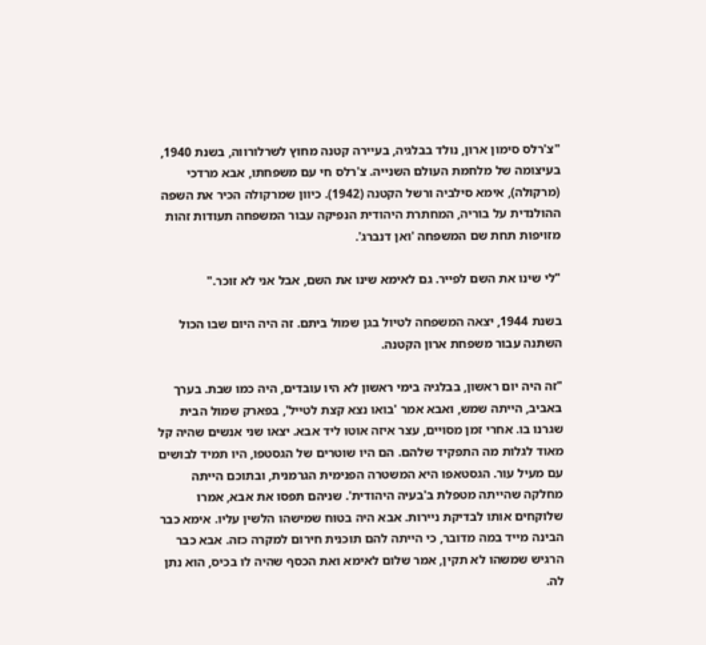"צ'רלס סימון ארון, נולד בבלגיה, בעיירה קטנה מחוץ לשרלורווה, בשנת 1940, בעיצומה של מלחמת העולם השנייה. צ'רלס חי עם משפחתו, אבא מרדכי (מרקולה), אימא סילביה ורשל הקטנה (1942). כיוון שמרקולה הכיר את השפה ההולנדית על בוריה, המחתרת היהודית הנפיקה עבור המשפחה תעודות זהות מזויפות תחת שם המשפחה 'ואן דנברג'.

"לי שינו את השם לפייר. גם לאימא שינו את השם, אבל אני לא זוכר."

בשנת 1944, יצאה המשפחה לטיול בגן שמול ביתם. זה היה היום שבו הכול השתנה עבור משפחת ארון הקטנה.

"זה היה יום ראשון, בבלגיה בימי ראשון לא היו עובדים, היה כמו שבת. בערך באביב, הייתה שמש, ואבא אמר 'בואו נצא קצת לטייל', בפארק שמול הבית שגרנו בו. אחרי זמן מסויים, עצר איזה אוטו ליד אבא. יצאו שני אנשים שהיה קל מאוד לגלות מה התפקיד שלהם. הם היו שוטרים של הגסטפו, היו תמיד לבושים עם מעיל עור. הגסטאפו היא המשטרה הפנימית הגרמנית, ובתוכם הייתה מחלקה שהייתה מטפלת ב'בעיה היהודית'. שניהם תפסו את אבא, אמרו שלוקחים אותו לבדיקת ניירות. אבא היה בטוח שמישהו הלשין עליו. אימא כבר הבינה מייד במה מדובר, כי הייתה להם תוכנית חירום למקרה כזה. אבא כבר הרגיש שמשהו לא תקין, אמר שלום לאימא ואת הכסף שהיה לו בכיס, הוא נתן לה.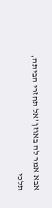אבא אמר לה באוזן 'אל תחזרי הביתה, תלכי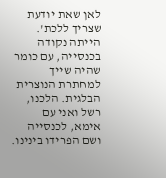לאן שאת יודעת שצריך ללכת'. הייתה נקודה בכנסייה, עם כומר שהיה שייך למחתרת הנוצרית הבלגית. הלכנו, רשל ואני עם אימא, לכנסייה ושם הפרידו בינינו.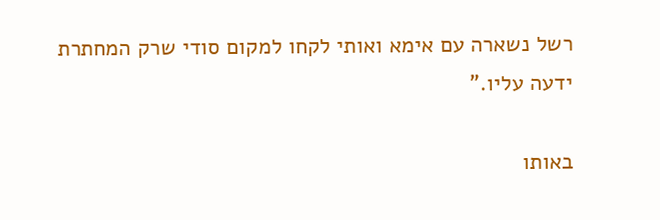רשל נשארה עם אימא ואותי לקחו למקום סודי שרק המחתרת ידעה עליו."

באותו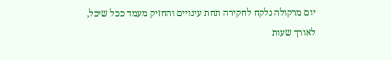יום מרקולה נלקח לחקירה תחת עינויים והחזיק מעמד ככל שיכל, לאורך שעות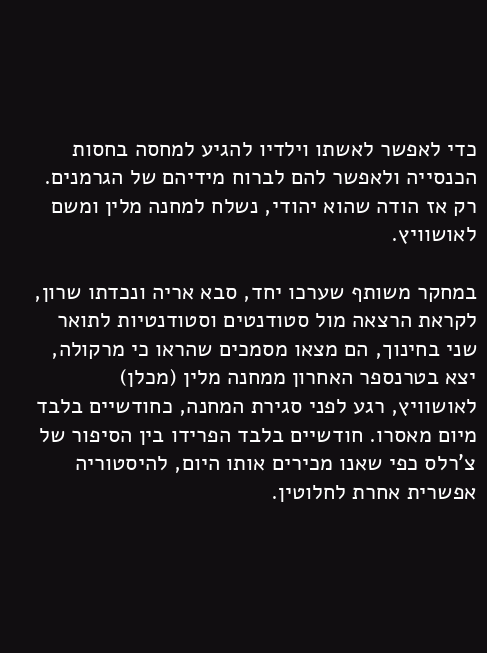כדי לאפשר לאשתו וילדיו להגיע למחסה בחסות הכנסייה ולאפשר להם לברוח מידיהם של הגרמנים. רק אז הודה שהוא יהודי, נשלח למחנה מלין ומשם לאושוויץ.

במחקר משותף שערכו יחד, סבא אריה ונכדתו שרון, לקראת הרצאה מול סטודנטים וסטודנטיות לתואר שני בחינוך, הם מצאו מסמכים שהראו כי מרקולה, יצא בטרנספר האחרון ממחנה מלין (מכלן) לאושוויץ, רגע לפני סגירת המחנה, כחודשיים בלבד מיום מאסרו. חודשיים בלבד הפרידו בין הסיפור של צ'רלס כפי שאנו מכירים אותו היום, להיסטוריה אפשרית אחרת לחלוטין.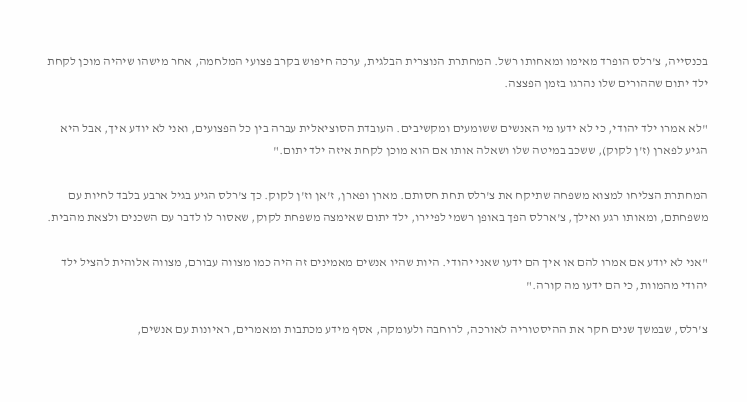בכנסייה, צ'רלס הופרד מאימו ומאחותו רשל. המחתרת הנוצרית הבלגית, ערכה חיפוש בקרב פצועי המלחמה, אחר מישהו שיהיה מוכן לקחת ילד יתום שההורים שלו נהרגו בזמן הפצצה.

"לא אמרו ילד יהודי, כי לא ידעו מי האנשים ששומעים ומקשיבים. העובדת הסוציאלית עברה בין כל הפצועים, ואני לא יודע איך, אבל היא הגיע לפארן (ז'ן לקוק), ששכב במיטה שלו ושאלה אותו אם הוא מוכן לקחת איזה ילד יתום."

המחתרת הצליחו למצוא משפחה שתיקח את צ'רלס תחת חסותם. מארן ופארן, ז'אן וז'ן לקוק. כך צ'רלס הגיע בגיל ארבע בלבד לחיות עם משפחתם, ומאותו רגע ואילך, צ'ארלס הפך באופן רשמי לפיירו, ילד יתום שאימצה משפחת לקוק, שאסור לו לדבר עם השכנים ולצאת מהבית.

"אני לא יודע אם אמרו להם או איך הם ידעו שאני יהודי. היות שהיו אנשים מאמינים זה היה כמו מצווה עבורם, מצווה אלוהית להציל ילד יהודי מהמוות, כי הם ידעו מה קורה."

צ'רלס, שבמשך שנים חקר את ההיסטוריה לאורכה, לרוחבה ולעומקה, אסף מידע מכתבות ומאמרים, ראיונות עם אנשים,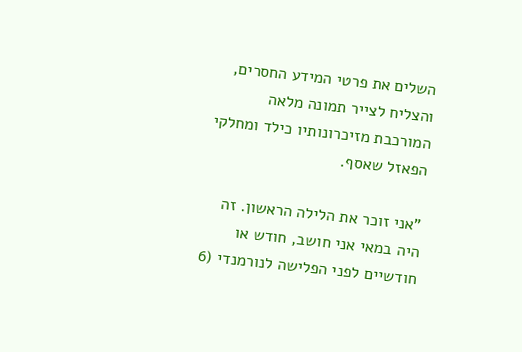השלים את פרטי המידע החסרים, והצליח לצייר תמונה מלאה המורכבת מזיכרונותיו כילד ומחלקי הפאזל שאסף.

"אני זוכר את הלילה הראשון. זה היה במאי אני חושב, חודש או חודשיים לפני הפלישה לנורמנדי (6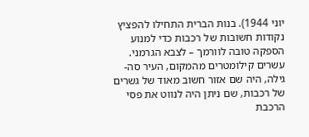יוני 1944). בנות הברית התחילו להפציץ נקודות חשובות של רכבות כדי למנוע הספקה טובה לוורמך – לצבא הגרמני. עשרים קילומטרים מהמקום, העיר סה-גילה, היה שם אזור חשוב מאוד של גשרים של רכבות, שם ניתן היה לנווט את פסי הרכבת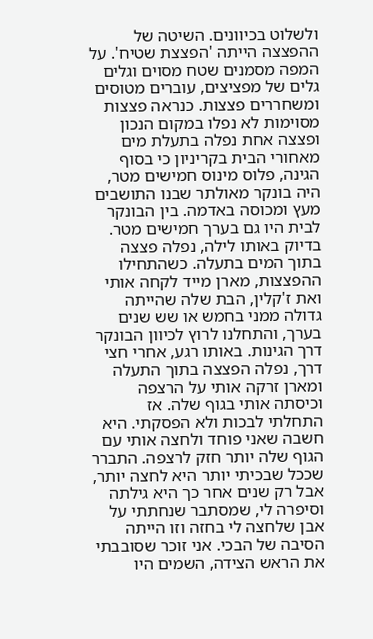ולשלוט בכיוונים. השיטה של ההפצצה הייתה 'הפצצת שטיח'. על המפה מסמנים שטח מסוים וגלים גלים של מפציצים, עוברים מטוסים ומשחררים פצצות. כנראה פצצות מסוימות לא נפלו במקום הנכון ופצצה אחת נפלה בתעלת מים מאחורי הבית בקריניון כי בסוף הגינה, פלוס מינוס חמישים מטר, היה בונקר מאולתר שבנו התושבים מעץ ומכוסה באדמה. בין הבונקר לבית היו גם בערך חמישים מטר. בדיוק באותו לילה, נפלה פצצה בתוך המים בתעלה. כשהתחילו ההפצצות, מארן מייד לקחה אותי ואת ז'קלין, הבת שלה שהייתה גדולה ממני בחמש או שש שנים בערך, והתחלנו לרוץ לכיוון הבונקר דרך הגינות. באותו רגע, אחרי חצי דרך, נפלה הפצצה בתוך התעלה ומארן זרקה אותי על הרצפה וכיסתה אותי בגוף שלה. אז התחלתי לבכות ולא הפסקתי. היא חשבה שאני פוחד ולחצה אותי עם הגוף שלה יותר חזק לרצפה. התברר שככל שבכיתי יותר היא לחצה יותר, אבל רק שנים אחר כך היא גילתה וסיפרה לי, שמסתבר שנחתתי על אבן שלחצה לי בחזה וזו הייתה הסיבה של הבכי. אני זוכר שסובבתי את הראש הצידה, השמים היו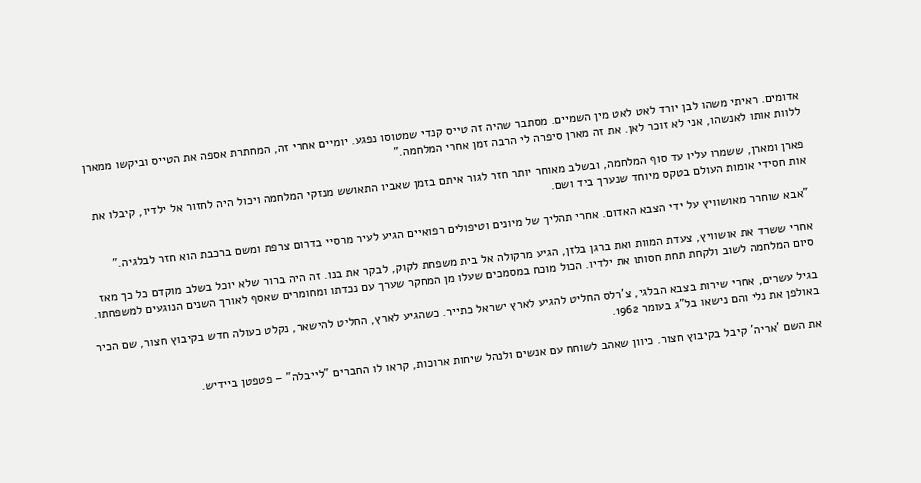אדומים. ראיתי משהו לבן יורד לאט לאט מין השמיים. מסתבר שהיה זה טייס קנדי שמטוסו נפגע. יומיים אחרי זה, המחתרת אספה את הטייס וביקשו ממארן ללוות אותו לאנשהו, אני לא זוכר לאן. את זה מארן סיפרה לי הרבה זמן אחרי המלחמה."

פארן ומארן, ששמרו עליו עד סוף המלחמה, ובשלב מאוחר יותר חזר לגור איתם בזמן שאביו התאושש מנזקי המלחמה ויכול היה לחזור אל ילדיו, קיבלו את אות חסידי אומות העולם בטקס מיוחד שנערך ביד ושם.

"אבא שוחרר מאושוויץ על ידי הצבא האדום. אחרי תהליך של מיונים וטיפולים רפואיים הגיע לעיר מרסיי בדרום צרפת ומשם ברכבת הוא חזר לבלגיה."

אחרי ששרד את אושוויץ, צעדת המוות ואת ברגן בלזן, הגיע מרקולה אל בית משפחת לקוק, לבקר את בנו. זה היה ברור שלא יוכל בשלב מוקדם כל כך מאז סיום המלחמה לשוב ולקחת תחת חסותו את ילדיו. הכול מוכח במסמכים שעלו מן המחקר שערך עם נכדתו ומחומרים שאסף לאורך השנים הנוגעים למשפחתו.

בגיל עשרים, אחרי שירות בצבא הבלגי, צ'רלס החליט להגיע לארץ ישראל כתייר. כשהגיע לארץ, החליט להישאר, נקלט כעולה חדש בקיבוץ חצור, שם הכיר באולפן את נלי והם נישאו בל"ג בעומר 1962.

את השם 'אריה' קיבל בקיבוץ חצור. כיוון שאהב לשוחח עם אנשים ולנהל שיחות ארוכות, קראו לו החברים "לייבלה" – פטפטן ביידיש.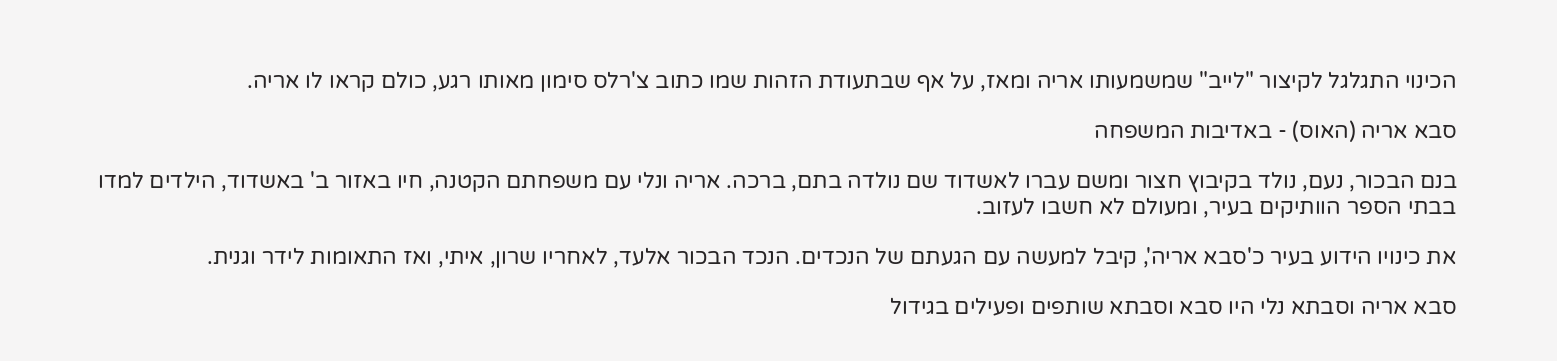הכינוי התגלגל לקיצור "לייב" שמשמעותו אריה ומאז, על אף שבתעודת הזהות שמו כתוב צ'רלס סימון מאותו רגע, כולם קראו לו אריה.

סבא אריה (האוס) - באדיבות המשפחה

בנם הבכור, נעם, נולד בקיבוץ חצור ומשם עברו לאשדוד שם נולדה בתם, ברכה. אריה ונלי עם משפחתם הקטנה, חיו באזור ב' באשדוד, הילדים למדו בבתי הספר הוותיקים בעיר, ומעולם לא חשבו לעזוב.

את כינויו הידוע בעיר כ'סבא אריה', קיבל למעשה עם הגעתם של הנכדים. הנכד הבכור אלעד, לאחריו שרון, איתי, ואז התאומות לידר וגנית.

סבא אריה וסבתא נלי היו סבא וסבתא שותפים ופעילים בגידול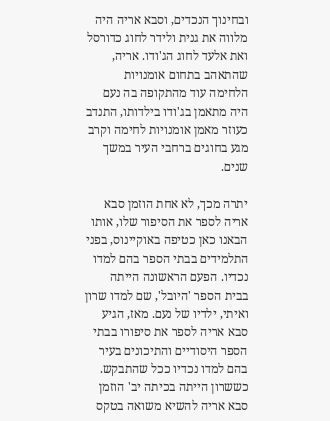ובחינוך הנכדים, וסבא אריה היה מלווה את גנית ולידר לחוג כדורסל ואת אלעד לחוג הג'ודו. אריה, שהתאהב בתחום אומנויות הלחימה עוד מהתקופה בה נעם היה מתאמן בג'ודו בילדותו, התנדב כעוזר מאמן אומנויות לחימה וקרב מגע בחוגים ברחבי העיר במשך שנים.

יתרה מכך, לא אחת הוזמן סבא אריה לספר את הסיפור שלו, אותו הבאנו כאן כטיפה באוקיינוס, בפני התלמידים בבתי הספר בהם למדו נכדיו. הפעם הראשונה הייתה בבית הספר 'היובל', שם למדו שרון ואיתי, ילדיו של נעם. מאז, הגיע סבא אריה לספר את סיפורו בבתי הספר היסודיים והתיכונים בעיר בהם למדו נכדיו ככל שהתבקש. כששרון הייתה בכיתה יב' הוזמן סבא אריה להשיא משואה בטקס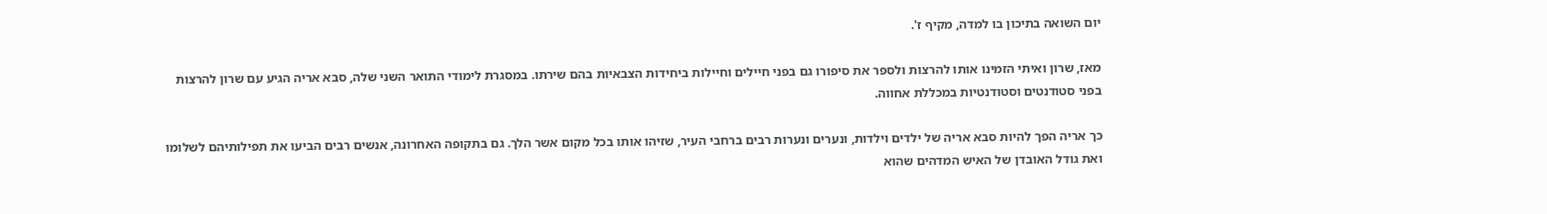יום השואה בתיכון בו למדה, מקיף ז'.

מאז, שרון ואיתי הזמינו אותו להרצות ולספר את סיפורו גם בפני חיילים וחיילות ביחידות הצבאיות בהם שירתו. במסגרת לימודי התואר השני שלה, סבא אריה הגיע עם שרון להרצות בפני סטודנטים וסטודנטיות במכללת אחווה.

כך אריה הפך להיות סבא אריה של ילדים וילדות, ונערים ונערות רבים ברחבי העיר, שזיהו אותו בכל מקום אשר הלך. גם בתקופה האחרונה, אנשים רבים הביעו את תפילותיהם לשלומו ואת גודל האובדן של האיש המדהים שהוא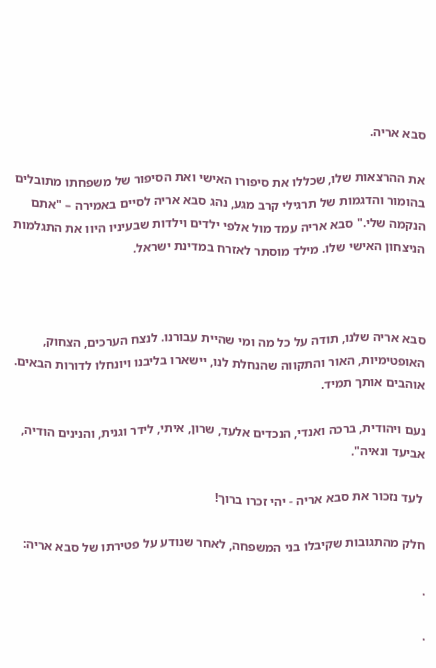סבא אריה.

את ההרצאות שלו, שכללו את סיפורו האישי ואת הסיפור של משפחתו מתובלים בהומור והדגמות של תרגילי קרב מגע, נהג סבא אריה לסיים באמירה – "אתם הנקמה שלי." סבא אריה עמד מול אלפי ילדים וילדות שבעיניו היוו את התגלמות הניצחון האישי שלו. מילד מוסתר לאזרח במדינת ישראל.



סבא אריה שלנו, תודה על כל מה ומי שהיית עבורנו. לנצח הערכים, הצחוק, האופטימיות, האור והתקווה שהנחלת לנו, יישארו בליבנו ויונחלו לדורות הבאים. אוהבים אותך תמיד.

נעם ויהודית, ברכה ואנדי, הנכדים אלעד, שרון, איתי, לידר וגנית, והנינים הודיה, אביעד ונאיה".

 לעד נזכור את סבא אריה - יהי זכרו ברוך!

חלק מהתגובות שקיבלו בני המשפחה, לאחר שנודע על פטירתו של סבא אריה:

.

.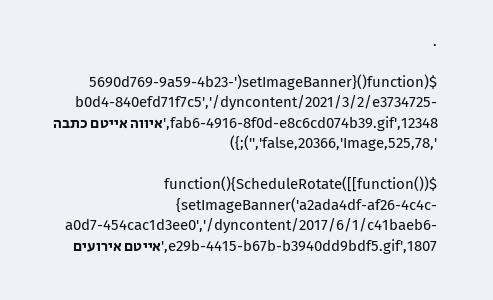.

$(function(){setImageBanner('5690d769-9a59-4b23-b0d4-840efd71f7c5','/dyncontent/2021/3/2/e3734725-fab6-4916-8f0d-e8c6cd074b39.gif',12348,'איווה אייטם כתבה ',525,78,false,20366,'Image','');})

$(function(){ScheduleRotate([[function() {setImageBanner('a2ada4df-af26-4c4c-a0d7-454cac1d3ee0','/dyncontent/2017/6/1/c41baeb6-e29b-4415-b67b-b3940dd9bdf5.gif',1807,'אייטם אירועים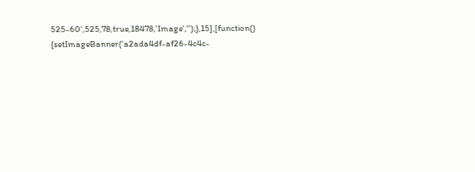525-60',525,78,true,18478,'Image','');},15],[function() {setImageBanner('a2ada4df-af26-4c4c-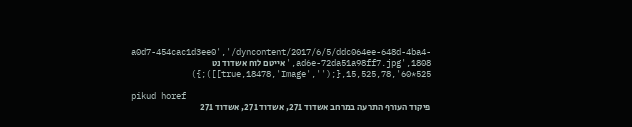a0d7-454cac1d3ee0','/dyncontent/2017/6/5/ddc064ee-648d-4ba4-ad6e-72da51a98ff7.jpg',1808,'אייטם לוח אשדוד נט 525*60',525,78,true,18478,'Image','');},15]]);})

pikud horef
פיקוד העורף התרעה במרחב אשדוד 271, אשדוד 271, אשדוד 271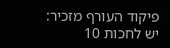פיקוד העורף מזכיר: יש לחכות 10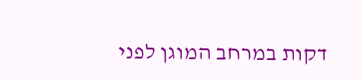דקות במרחב המוגן לפני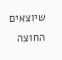שיוצאים החוצה